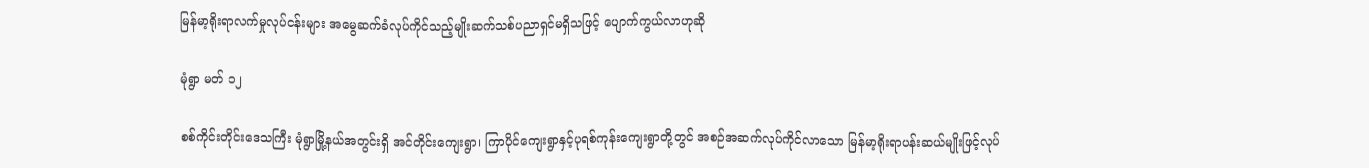မြန်မာ့ရိုးရာလက်မှုလုပ်ငန်းများ အမွေဆက်ခံလုပ်ကိုင်သည့်မျိုးဆက်သစ်ပညာရှင်မရှိသဖြင့် ပျောက်ကွယ်လာဟုဆို

မုံရွာ မတ် ၁၂

စစ်ကိုင်းတိုင်းဒေသကြီး မုံရွာမြို့နယ်အတွင်းရှိ အင်တိုင်းကျေးရွာ၊ ကြာပိုင်ကျေးရွာနှင့်ပုရစ်ကုန်းကျေးရွာတို့တွင် အစဉ်အဆက်လုပ်ကိုင်လာသော မြန်မာ့ရိုးရာပန်းဆယ်မျိုးဖြင့်လုပ်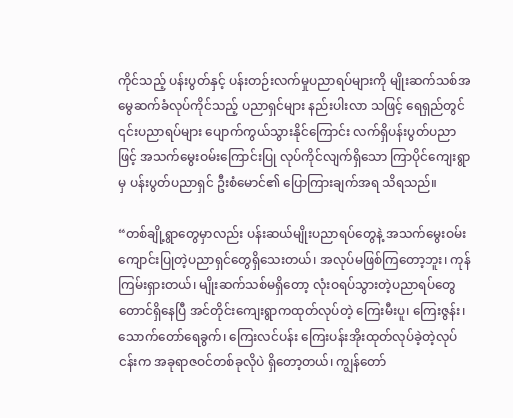ကိုင်သည့် ပန်းပွတ်နှင့် ပန်းတဉ်းလက်မှုပညာရပ်များကို မျိုးဆက်သစ်အမွေဆက်ခံလုပ်ကိုင်သည့် ပညာရှင်များ နည်းပါးလာ သဖြင့် ရေရှည်တွင် ၎င်းပညာရပ်များ ပျောက်ကွယ်သွားနိုင်ကြောင်း လက်ရှိပန်းပွတ်ပညာဖြင့် အသက်မွေးဝမ်းကြောင်းပြု လုပ်ကိုင်လျက်ရှိသော ကြာပိုင်ကျေးရွာမှ ပန်းပွတ်ပညာရှင် ဦးစံမောင်၏ ပြောကြားချက်အရ သိရသည်။

“တစ်ချို့ရွာတွေမှာလည်း ပန်းဆယ်မျိုးပညာရပ်တွေနဲ့ အသက်မွေးဝမ်းကျောင်းပြုတဲ့ပညာရှင်တွေရှိသေးတယ်၊ အလုပ်မဖြစ်ကြတော့ဘူး၊ ကုန်ကြမ်းရှားတယ်၊ မျိုးဆက်သစ်မရှိတော့ လုံးဝရပ်သွားတဲ့ပညာရပ်တွေတောင်ရှိနေပြီ အင်တိုင်းကျေးရွာကထုတ်လုပ်တဲ့ ကြေးမီးပူ၊ ကြေးဇွန်း၊ သောက်တော်ရေခွက်၊ ကြေးလင်ပန်း ကြေးပန်းအိုးထုတ်လုပ်ခဲ့တဲ့လုပ်ငန်းက အခုရာဇဝင်တစ်ခုလိုပဲ ရှိတော့တယ်၊ ကျွန်တော်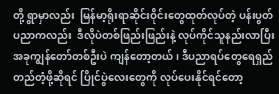တို့ ရွာမှာလည်း  မြန်မာ့ရိုးရာဆိုင်းဝိုင်းတွေထုတ်လုပ်တဲ့ ပန်းပွတ်ပညာကလည်း  ဒီလိုပဲတစ်ဖြည်းဖြည်းနဲ့ လုပ်ကိုင်သူနည်းလာပြီး အခုကျွန်တော်တစ်ဦးပဲ ကျန်တော့တယ်၊ ဒီပညာရပ်တွေရေရှည် တည်တံ့ဖို့ဆိုရင် ပြိုင်ပွဲလေးတွေကို လုပ်ပေးနိုင်ရင်တော့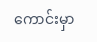ကောင်းမှာ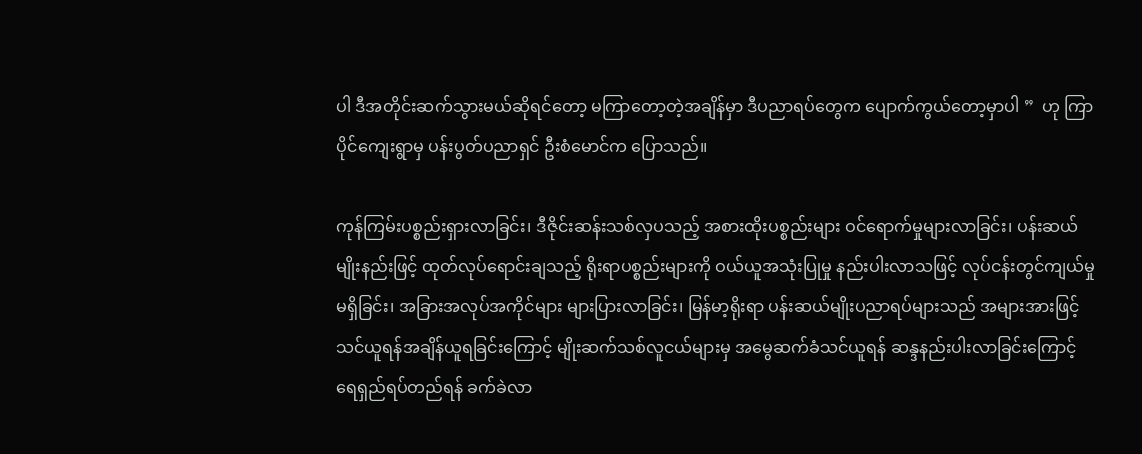ပါ ဒီအတိုင်းဆက်သွားမယ်ဆိုရင်တော့ မကြာတော့တဲ့အချိန်မှာ ဒီပညာရပ်တွေက ပျောက်ကွယ်တော့မှာပါ ”  ဟု ကြာပိုင်ကျေးရွာမှ ပန်းပွတ်ပညာရှင် ဦးစံမောင်က ပြောသည်။

ကုန်ကြမ်းပစ္စည်းရှားလာခြင်း၊ ဒီဇိုင်းဆန်းသစ်လှပသည့် အစားထိုးပစ္စည်းများ ဝင်ရောက်မှုများလာခြင်း၊ ပန်းဆယ်မျိုးနည်းဖြင့် ထုတ်လုပ်ရောင်းချသည့် ရိုးရာပစ္စည်းများကို ဝယ်ယူအသုံးပြုမှု နည်းပါးလာသဖြင့် လုပ်ငန်းတွင်ကျယ်မှုမရှိခြင်း၊ အခြားအလုပ်အကိုင်များ များပြားလာခြင်း၊ မြန်မာ့ရိုးရာ ပန်းဆယ်မျိုးပညာရပ်များသည် အများအားဖြင့် သင်ယူရန်အချိန်ယူရခြင်းကြောင့် မျိုးဆက်သစ်လူငယ်များမှ အမွေဆက်ခံသင်ယူရန် ဆန္ဒနည်းပါးလာခြင်းကြောင့် ရေရှည်ရပ်တည်ရန် ခက်ခဲလာ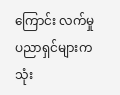ကြောင်း လက်မှုပညာရှင်များက သုံး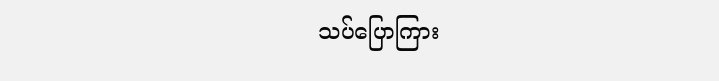သပ်ပြောကြား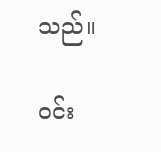သည်။

ဝင်း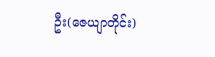ဦး(ဇေယျာတိုင်း)